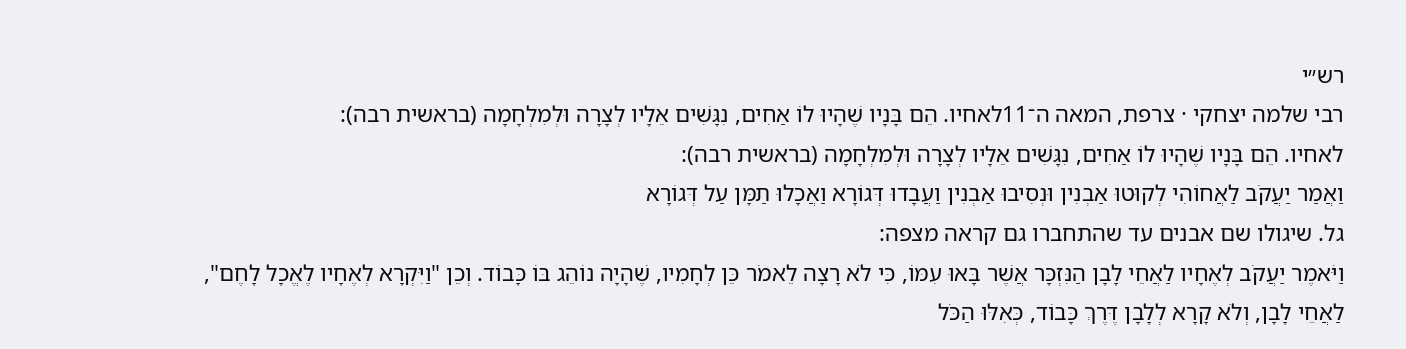רש״י
רבי שלמה יצחקי · צרפת, המאה ה־11לאחיו. הֵם בָּנָיו שֶׁהָיוּ לוֹ אַחִים, נִגָּשִׁים אֵלָיו לְצָרָה וּלְמִלְחָמָה (בראשית רבה):
לאחיו. הֵם בָּנָיו שֶׁהָיוּ לוֹ אַחִים, נִגָּשִׁים אֵלָיו לְצָרָה וּלְמִלְחָמָה (בראשית רבה):
וַאֲמַר יַעֲקֹב לַאֲחוֹהִי לְקוּטוּ אַבְנִין וּנְסִיבוּ אַבְנִין וַעֲבָדוּ דְּגוֹרָא וַאֲכָלוּ תַמָּן עַל דְּגוֹרָא
גל. שיגולו שם אבנים עד שהתחברו גם קראה מצפה:
וַיֹּאמֶר יַעֲקֹב לְאֶחָיו לַאֲחֵי לָבָן הַנִּזְכָּר אֲשֶׁר בָּאוּ עִמּוֹ, כִּי לֹא רָצָה לֵאמֹר כֵּן לְחָמִיו, שֶׁהָיָה נוֹהֵג בּוֹ כָּבוֹד. וְכֵן "וַיִּקְרָא לְאֶחָיו לֶאֱכָל לָחֶם", לַאֲחֵי לָבָן, וְלֹא קָרָא לְלָבָן דֶּרֶךְ כָּבוֹד, כְּאִלּוּ הַכֹּל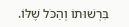בִּרְשׁוּתוֹ וְהַכֹּל שֶׁלּוֹ.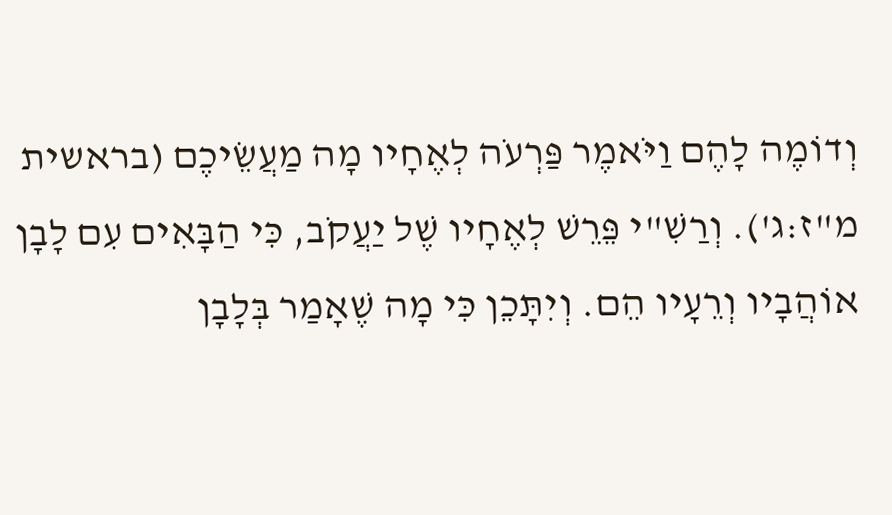וְדוֹמֶה לָהֶם וַיֹּאמֶר פַּרְעֹה לְאֶחָיו מָה מַעֲשֵׂיכֶם (בראשית מ"ז:ג'). וְרַשִׁ"י פֵּרֵשׁ לְאֶחָיו שֶׁל יַעֲקֹב, כִּי הַבָּאִים עִם לָבָן אוֹהֲבָיו וְרֵעָיו הֵם. וְיִתָּכֵן כִּי מָה שֶׁאָמַר בְּלָבָן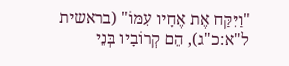"וַיִּקַּח אֶת אֶחָיו עִמּוֹ" (בראשית ל"א:כ"ג), הֵם קְרוֹבָיו בְּנֵי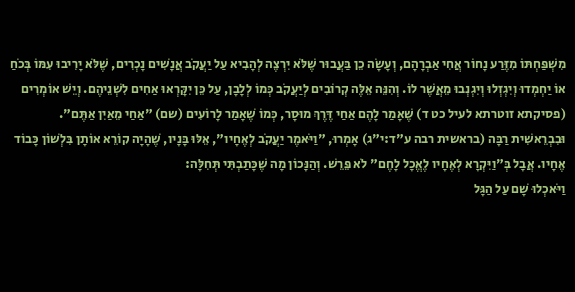מִשְׁפַּחְתּוֹ מִזֶּרַע נָחוֹר אֲחִי אַבְרָהָם, וְעָשָׂה כֵן בַּעֲבוּר שֶׁלֹּא יִרְצֶה לְהָבִיא עַל יַעֲקֹב אֲנָשִׁים נָכְרִים, שֶׁלֹּא יָרִיבוּ עִמּוֹ בְּכֹחַ אוֹ יַחְמְדוּ וְיִגְזְלוּ וְיִגְנְבוּ מֵאֲשֶׁר לוֹ. וְהִנֵּה אֵלֶּה קְרוֹבִים לְיַעֲקֹב כְּמוֹ לְלָבָן, עַל כֵּן יִקָּרְאוּ אַחִים לִשְׁנֵיהֶם. וְיֵשׁ אוֹמְרִים (פסיקתא זוטרתא לעיל כט ד) שֶׁאָמַר לָהֶם אַחַי דֶּרֶךְ מוּסָר, כְּמוֹ שֶׁאָמַר לָרוֹעִים (שם) "אַחַי מֵאַיִן אַתֶּם". וּבִבְרֵאשִׁית רַבָּה (בראשית רבה ע"ד:י"ג) אָמְרוּ, "וַיֹּאמֶר יַעֲקֹב לְאֶחָיו", אֵלּוּ בָּנָיו, שֶׁהָיָה קוֹרֵא אוֹתָן בִּלְשׁוֹן כָּבוֹד אֶחָיו. אֲבָל בְּ"וַיִּקְרָא לְאֶחָיו לֶאֱכָל לָחֶם" לֹא פֵּרֵשׁ. וְהַנָּכוֹן מָה שֶׁכָּתַבְתִּי תְּחִלָּה:
וַיֹּאכְלוּ שָׁם עַל הַגָּל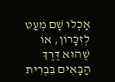אָכְלוּ שָׁם מְעַט לְזִכָּרוֹן, אוֹ שֶׁהוּא דֶּרֶךְ הַבָּאִים בִּבְרִית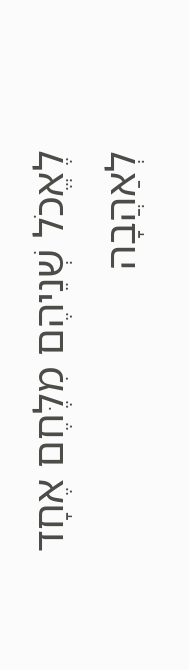לֶאֱכֹל שְׁנֵיהֶם מִלֶּחֶם אֶחָד לְאַהֲבָה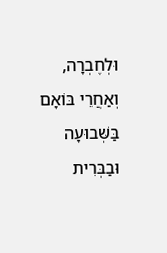וּלְחֶבְרָה, וְאַחֲרֵי בּוֹאָם בַּשְּׁבוּעָה וּבַבְּרִית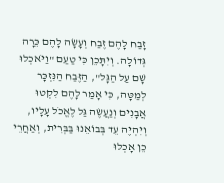זָבַח לָהֶם זֶבַח וְעָשָׂה לָהֶם כֵּרָה גְּדוֹלָה. וְיִתָּכֵן כִּי טַעַם "וַיֹּאכְלוּ שָׁם עַל הַגָּל", הַזֶּבַח הַנִּזְכָּר לְמַטָּה, כִּי אָמַר לָהֶם לִקְטוּ אֲבָנִים וְנַעֲשֶׂה גַּל לֶאֱכֹל עָלָיו, וְיִהְיֶה עֵד בְּבוֹאֵנוּ בַּבְּרִית, וְאַחֲרֵי כֵן אָכְלוּ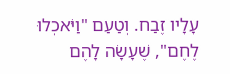עָלָיו זֶבַח. וְטַעַם "וַיֹּאכְלוּ לֶחֶם", שֶׁעָשָׂה לָהֶם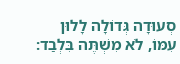סְעוּדָה גְּדוֹלָה לָלוּן עִמּוֹ, לֹא מִשְׁתֶּה בִּלְבַד: